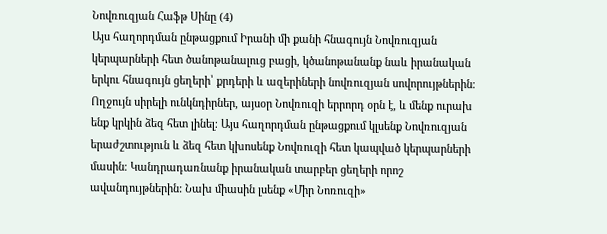Նովռուզյան Հաֆթ Սինը (4)
Այս հաղորդման ընթացքում Իրանի մի քանի հնագույն Նովռուզյան կերպարների հետ ծանոթանալուց բացի, կծանոթանանք նաև իրանական երկու հնագույն ցեղերի՝ քրդերի և ազերիների նովռուզյան սովորույթներին։
Ողջույն սիրելի ունկնդիրներ, այսօր Նովռուզի երրորդ օրն է, և մենք ուրախ ենք կրկին ձեզ հետ լինել։ Այս հաղորդման ընթացքում կլսենք Նովռուզյան երաժշտություն և ձեզ հետ կխոսենք Նովռուզի հետ կապված կերպարների մասին։ Կանդրադառնանք իրանական տարբեր ցեղերի որոշ ավանդույթներին: Նախ միասին լսենք «Միր Նոռուզի»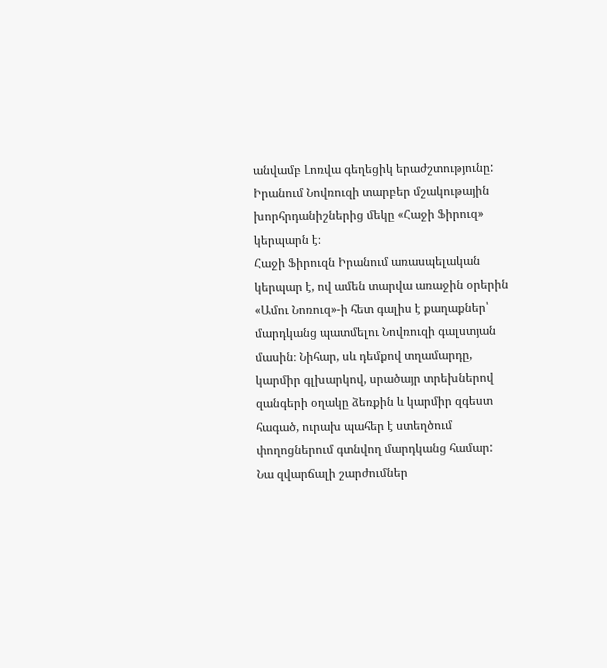անվամբ Լոռվա գեղեցիկ երաժշտությունը:
Իրանում Նովռուզի տարբեր մշակութային խորհրդանիշներից մեկը «Հաջի Ֆիրուզ» կերպարն է։
Հաջի Ֆիրուզն Իրանում առասպելական կերպար է, ով ամեն տարվա առաջին օրերին «Ամու Նոռուզ»-ի հետ գալիս է քաղաքներ՝ մարդկանց պատմելու Նովռուզի գալստյան մասին։ Նիհար, սև դեմքով տղամարդը, կարմիր գլխարկով, սրածայր տրեխներով զանգերի օղակը ձեռքին և կարմիր զգեստ հագած, ուրախ պահեր է ստեղծում փողոցներում գտնվող մարդկանց համար: Նա զվարճալի շարժումներ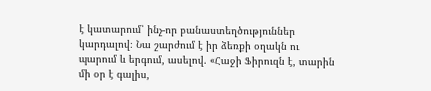է կատարում՝ ինչ-որ բանաստեղծություններ կարդալով։ Նա շարժում է իր ձեռքի օղակն ու պարում և երգում, ասելով. «Հաջի Ֆիրուզն է, տարին մի օր է գալիս,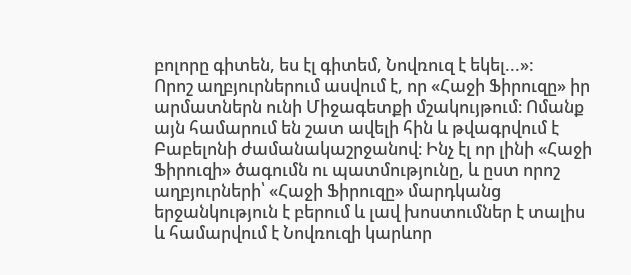բոլորը գիտեն, ես էլ գիտեմ, Նովռուզ է եկել...»:
Որոշ աղբյուրներում ասվում է, որ «Հաջի Ֆիրուզը» իր արմատներն ունի Միջագետքի մշակույթում։ Ոմանք այն համարում են շատ ավելի հին և թվագրվում է Բաբելոնի ժամանակաշրջանով։ Ինչ էլ որ լինի «Հաջի Ֆիրուզի» ծագումն ու պատմությունը, և ըստ որոշ աղբյուրների՝ «Հաջի Ֆիրուզը» մարդկանց երջանկություն է բերում և լավ խոստումներ է տալիս և համարվում է Նովռուզի կարևոր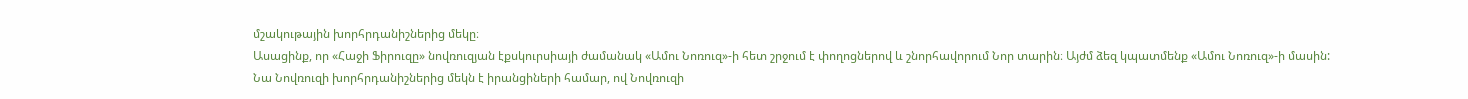մշակութային խորհրդանիշներից մեկը։
Ասացինք, որ «Հաջի Ֆիրուզը» նովռուզյան էքսկուրսիայի ժամանակ «Ամու Նոռուզ»-ի հետ շրջում է փողոցներով և շնորհավորում Նոր տարին։ Այժմ ձեզ կպատմենք «Ամու Նոռուզ»-ի մասին:
Նա Նովռուզի խորհրդանիշներից մեկն է իրանցիների համար, ով Նովռուզի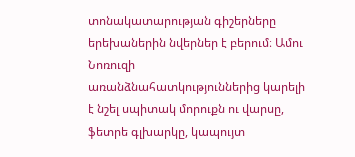տոնակատարության գիշերները երեխաներին նվերներ է բերում։ Ամու Նոռուզի առանձնահատկություններից կարելի է նշել սպիտակ մորուքն ու վարսը, ֆետրե գլխարկը, կապույտ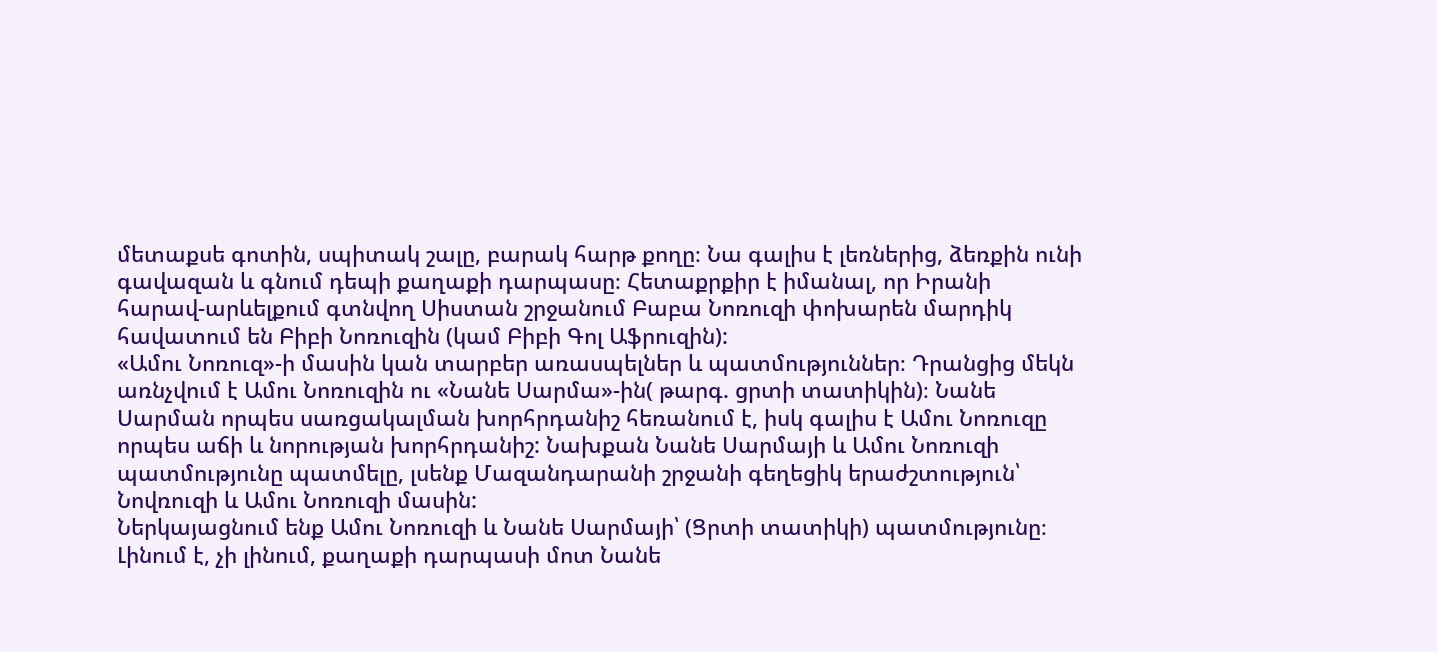մետաքսե գոտին, սպիտակ շալը, բարակ հարթ քողը։ Նա գալիս է լեռներից, ձեռքին ունի գավազան և գնում դեպի քաղաքի դարպասը։ Հետաքրքիր է իմանալ, որ Իրանի հարավ-արևելքում գտնվող Սիստան շրջանում Բաբա Նոռուզի փոխարեն մարդիկ հավատում են Բիբի Նոռուզին (կամ Բիբի Գոլ Աֆրուզին):
«Ամու Նոռուզ»-ի մասին կան տարբեր առասպելներ և պատմություններ։ Դրանցից մեկն առնչվում է Ամու Նոռուզին ու «Նանե Սարմա»-ին( թարգ. ցրտի տատիկին)։ Նանե Սարման որպես սառցակալման խորհրդանիշ հեռանում է, իսկ գալիս է Ամու Նոռուզը որպես աճի և նորության խորհրդանիշ: Նախքան Նանե Սարմայի և Ամու Նոռուզի պատմությունը պատմելը, լսենք Մազանդարանի շրջանի գեղեցիկ երաժշտություն՝ Նովռուզի և Ամու Նոռուզի մասին:
Ներկայացնում ենք Ամու Նոռուզի և Նանե Սարմայի՝ (Ցրտի տատիկի) պատմությունը։
Լինում է, չի լինում, քաղաքի դարպասի մոտ Նանե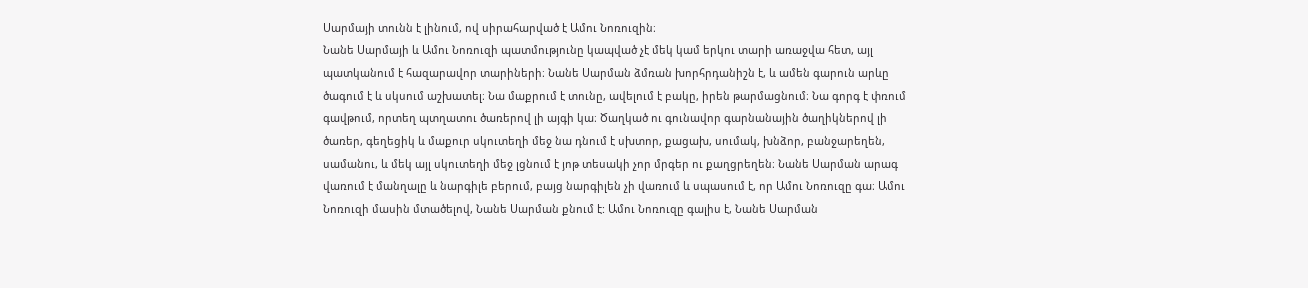Սարմայի տունն է լինում, ով սիրահարված է Ամու Նոռուզին։
Նանե Սարմայի և Ամու Նոռուզի պատմությունը կապված չէ մեկ կամ երկու տարի առաջվա հետ, այլ պատկանում է հազարավոր տարիների։ Նանե Սարման ձմռան խորհրդանիշն է, և ամեն գարուն արևը ծագում է և սկսում աշխատել։ Նա մաքրում է տունը, ավելում է բակը, իրեն թարմացնում։ Նա գորգ է փռում գավթում, որտեղ պտղատու ծառերով լի այգի կա։ Ծաղկած ու գունավոր գարնանային ծաղիկներով լի ծառեր, գեղեցիկ և մաքուր սկուտեղի մեջ նա դնում է սխտոր, քացախ, սումակ, խնձոր, բանջարեղեն, սամանու, և մեկ այլ սկուտեղի մեջ լցնում է յոթ տեսակի չոր մրգեր ու քաղցրեղեն։ Նանե Սարման արագ վառում է մանղալը և նարգիլե բերում, բայց նարգիլեն չի վառում և սպասում է, որ Ամու Նոռուզը գա։ Ամու Նոռուզի մասին մտածելով, Նանե Սարման քնում է: Ամու Նոռուզը գալիս է, Նանե Սարման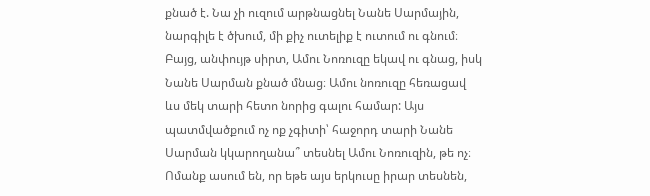քնած է. Նա չի ուզում արթնացնել Նանե Սարմային, նարգիլե է ծխում, մի քիչ ուտելիք է ուտում ու գնում։ Բայց, անփույթ սիրտ, Ամու Նոռուզը եկավ ու գնաց, իսկ Նանե Սարման քնած մնաց։ Ամու նոռուզը հեռացավ ևս մեկ տարի հետո նորից գալու համար: Այս պատմվածքում ոչ ոք չգիտի՝ հաջորդ տարի Նանե Սարման կկարողանա՞ տեսնել Ամու Նոռուզին, թե ոչ։ Ոմանք ասում են, որ եթե այս երկուսը իրար տեսնեն,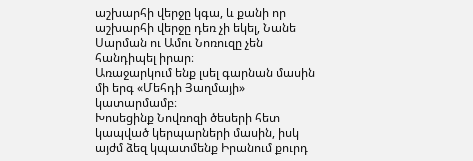աշխարհի վերջը կգա, և քանի որ աշխարհի վերջը դեռ չի եկել, Նանե Սարման ու Ամու Նոռուզը չեն հանդիպել իրար։
Առաջարկում ենք լսել գարնան մասին մի երգ «Մեհդի Յաղմայի» կատարմամբ։
Խոսեցինք Նովռոզի ծեսերի հետ կապված կերպարների մասին, իսկ այժմ ձեզ կպատմենք Իրանում քուրդ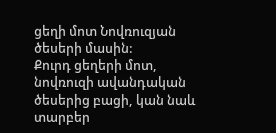ցեղի մոտ Նովռուզյան ծեսերի մասին:
Քուրդ ցեղերի մոտ, նովռուզի ավանդական ծեսերից բացի, կան նաև տարբեր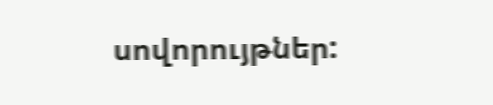սովորույթներ: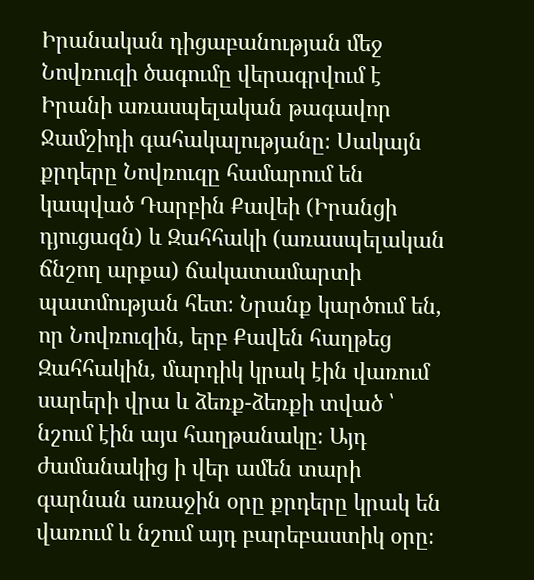Իրանական դիցաբանության մեջ Նովռուզի ծագումը վերագրվում է Իրանի առասպելական թագավոր Ջամշիդի գահակալությանը։ Սակայն քրդերը Նովռուզը համարում են կապված Դարբին Քավեի (Իրանցի դյուցազն) և Զահհակի (առասպելական ճնշող արքա) ճակատամարտի պատմության հետ։ Նրանք կարծում են, որ Նովռուզին, երբ Քավեն հաղթեց Զահհակին, մարդիկ կրակ էին վառում սարերի վրա և ձեռք-ձեռքի տված ՝ նշում էին այս հաղթանակը։ Այդ ժամանակից ի վեր ամեն տարի գարնան առաջին օրը քրդերը կրակ են վառում և նշում այդ բարեբաստիկ օրը։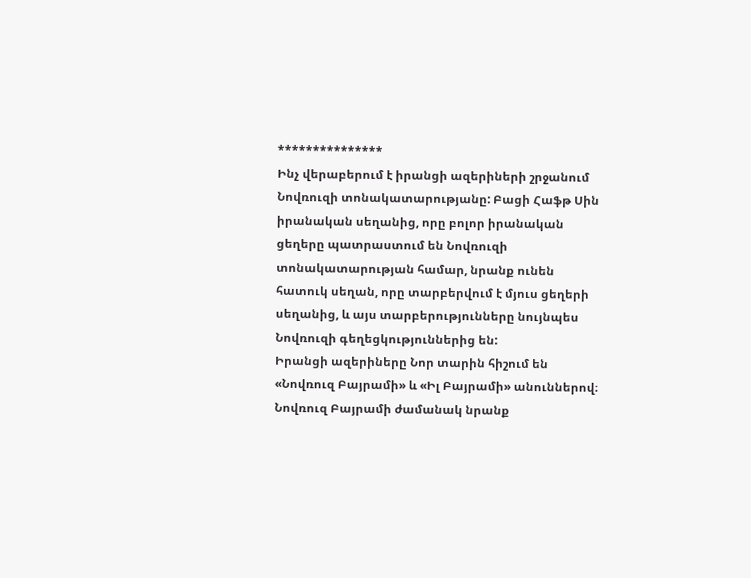***************
Ինչ վերաբերում է իրանցի ազերիների շրջանում Նովռուզի տոնակատարությանը: Բացի Հաֆթ Սին իրանական սեղանից, որը բոլոր իրանական ցեղերը պատրաստում են Նովռուզի տոնակատարության համար, նրանք ունեն հատուկ սեղան, որը տարբերվում է մյուս ցեղերի սեղանից, և այս տարբերությունները նույնպես Նովռուզի գեղեցկություններից են:
Իրանցի ազերիները Նոր տարին հիշում են «Նովռուզ Բայրամի» և «Իլ Բայրամի» անուններով։ Նովռուզ Բայրամի ժամանակ նրանք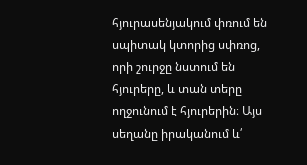հյուրասենյակում փռում են սպիտակ կտորից սփռոց, որի շուրջը նստում են հյուրերը, և տան տերը ողջունում է հյուրերին։ Այս սեղանը իրականում և՛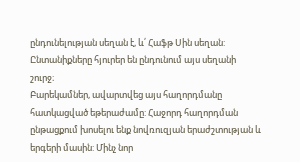ընդունելության սեղան է, և՛ Հաֆթ Սին սեղան: Ընտանիքները հյուրեր են ընդունում այս սեղանի շուրջ։
Բարեկամներ, ավարտվեց այս հաղորդմանը հատկացված եթերաժամը: Հաջորդ հաղորդման ընթացքում խոսելու ենք նովռուզյան երաժշտության և երգերի մասին: Մինչ նոր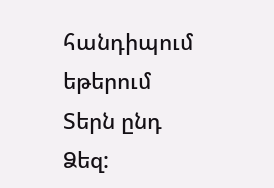հանդիպում եթերում Տերն ընդ Ձեզ: